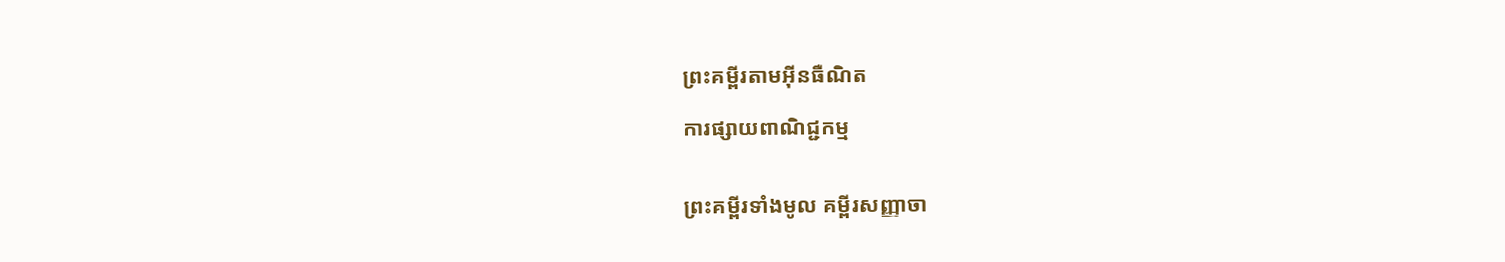ព្រះគម្ពីរតាមអ៊ីនធឺណិត

ការផ្សាយពាណិជ្ជកម្ម


ព្រះគម្ពីរទាំងមូល គម្ពីរសញ្ញាចា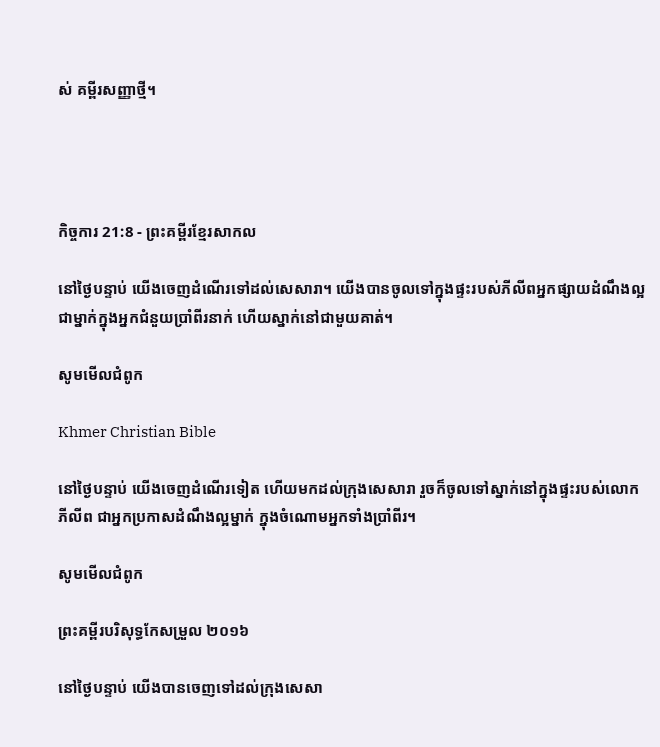ស់ គម្ពីរសញ្ញាថ្មី។




កិច្ចការ 21:8 - ព្រះគម្ពីរខ្មែរសាកល

នៅថ្ងៃបន្ទាប់ យើងចេញដំណើរទៅដល់សេសារា។ យើងបានចូលទៅក្នុងផ្ទះរបស់ភីលីពអ្នកផ្សាយដំណឹងល្អ ជាម្នាក់ក្នុងអ្នកជំនួយប្រាំពីរនាក់ ហើយស្នាក់នៅជាមួយគាត់។

សូមមើលជំពូក

Khmer Christian Bible

នៅថ្ងៃបន្ទាប់ យើងចេញដំណើរទៀត ហើយមកដល់ក្រុងសេសារា រួចក៏ចូលទៅស្នាក់នៅក្នុងផ្ទះរបស់លោកភីលីព ជាអ្នកប្រកាសដំណឹងល្អម្នាក់ ក្នុងចំណោមអ្នកទាំងប្រាំពីរ។

សូមមើលជំពូក

ព្រះគម្ពីរបរិសុទ្ធកែសម្រួល ២០១៦

នៅថ្ងៃបន្ទាប់ យើងបានចេញទៅដល់ក្រុងសេ‌សា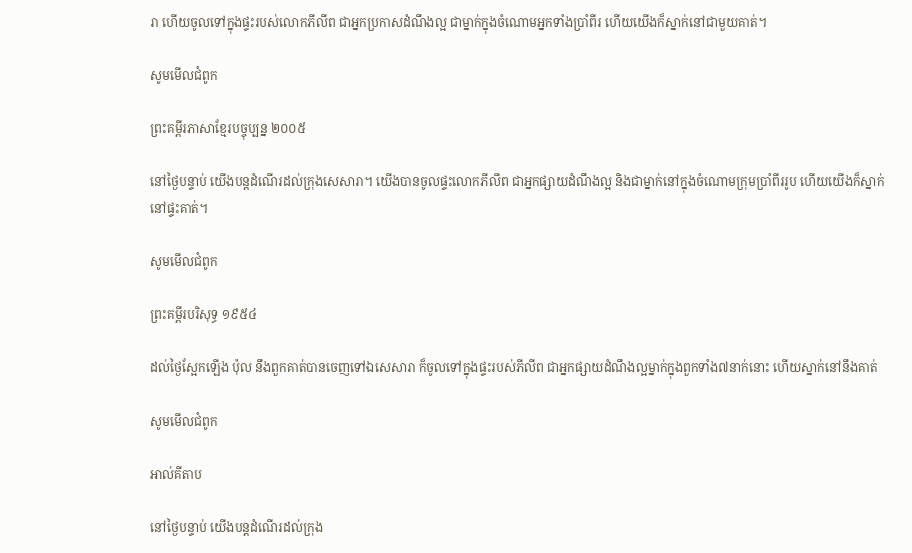រា ហើយចូលទៅក្នុងផ្ទះរបស់លោកភីលីព ជាអ្នកប្រកាសដំណឹងល្អ ជាម្នាក់ក្នុងចំណោមអ្នកទាំងប្រាំពីរ ហើយយើងក៏ស្នាក់នៅជាមួយគាត់។

សូមមើលជំពូក

ព្រះគម្ពីរភាសាខ្មែរបច្ចុប្បន្ន ២០០៥

នៅថ្ងៃបន្ទាប់ យើងបន្តដំណើរដល់ក្រុងសេសារា។ យើងបានចូលផ្ទះលោកភីលីព ជាអ្នកផ្សាយដំណឹង‌ល្អ និងជាម្នាក់នៅក្នុងចំណោមក្រុមប្រាំ‌ពីររូប ហើយយើងក៏ស្នាក់នៅផ្ទះគាត់។

សូមមើលជំពូក

ព្រះគម្ពីរបរិសុទ្ធ ១៩៥៤

ដល់ថ្ងៃស្អែកឡើង ប៉ុល នឹងពួកគាត់បានចេញទៅឯសេសារា ក៏ចូលទៅក្នុងផ្ទះរបស់ភីលីព ជាអ្នកផ្សាយដំណឹងល្អម្នាក់ក្នុងពួកទាំង៧នាក់នោះ ហើយស្នាក់នៅនឹងគាត់

សូមមើលជំពូក

អាល់គីតាប

នៅថ្ងៃបន្ទាប់ យើងបន្ដដំណើរដល់ក្រុង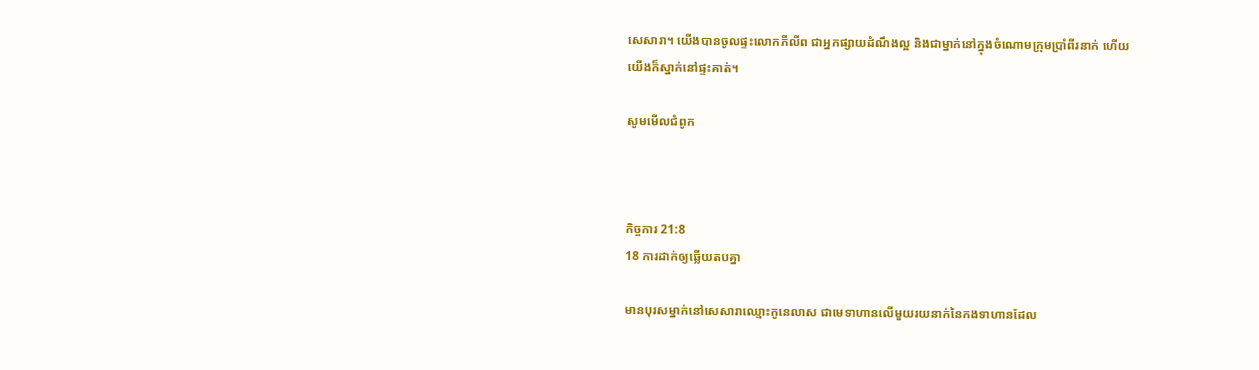សេសារា។ យើងបានចូលផ្ទះលោកភីលីព ជាអ្នកផ្សាយដំណឹងល្អ និងជាម្នាក់នៅក្នុងចំណោមក្រុមប្រាំពីរនាក់ ហើយយើងក៏ស្នាក់នៅផ្ទះគាត់។

សូមមើលជំពូក



កិច្ចការ 21:8
18 ការដាក់ឲ្យឆ្លើយតបគ្នា

មានបុរសម្នាក់នៅសេសារាឈ្មោះកូនេលាស ជាមេទាហានលើមួយរយនាក់នៃកងទាហានដែល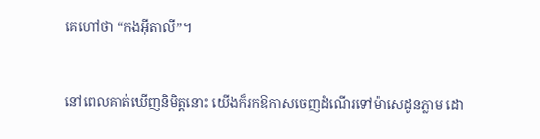គេហៅថា “កងអ៊ីតាលី”។


នៅពេលគាត់ឃើញនិមិត្តនោះ យើងក៏រកឱកាសចេញដំណើរទៅម៉ាសេដូនភ្លាម ដោ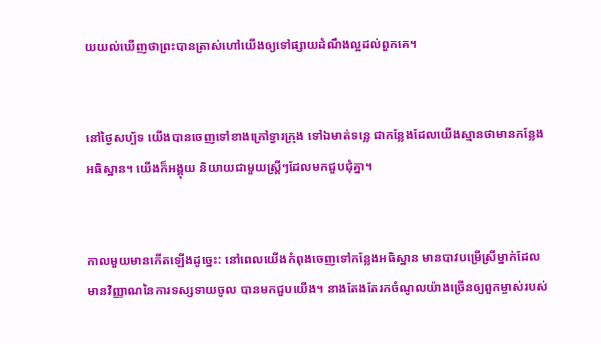យយល់ឃើញថាព្រះបានត្រាស់ហៅយើងឲ្យទៅផ្សាយដំណឹងល្អដល់ពួកគេ។


នៅថ្ងៃសប្ប័ទ យើងបានចេញទៅខាងក្រៅទ្វារក្រុង ទៅឯមាត់ទន្លេ ជាកន្លែងដែលយើងស្មានថាមានកន្លែងអធិស្ឋាន។ យើងក៏អង្គុយ និយាយជាមួយស្ត្រីៗដែលមកជួបជុំគ្នា។


កាលមួយមានកើតឡើងដូច្នេះ: នៅពេលយើងកំពុងចេញទៅកន្លែងអធិស្ឋាន មានបាវបម្រើស្រីម្នាក់ដែលមានវិញ្ញាណនៃការទស្សទាយចូល បានមកជួបយើង។ នាងតែងតែរកចំណូលយ៉ាងច្រើនឲ្យពួកម្ចាស់របស់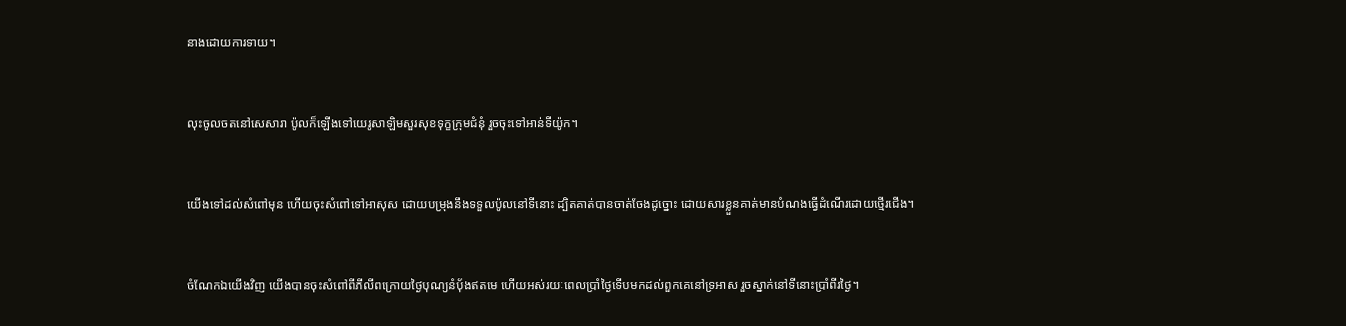នាងដោយការទាយ។


លុះចូលចតនៅសេសារា ប៉ូលក៏ឡើងទៅយេរូសាឡិមសួរសុខទុក្ខក្រុមជំនុំ រួចចុះទៅអាន់ទីយ៉ូក។


យើងទៅដល់សំពៅមុន ហើយចុះសំពៅទៅអាសុស ដោយបម្រុងនឹងទទួលប៉ូលនៅទីនោះ ដ្បិតគាត់បានចាត់ចែងដូច្នោះ ដោយសារខ្លួនគាត់មានបំណងធ្វើដំណើរដោយថ្មើរជើង។


ចំណែកឯយើងវិញ យើងបានចុះសំពៅពីភីលីពក្រោយថ្ងៃបុណ្យនំប៉័ងឥតមេ ហើយអស់រយៈពេលប្រាំថ្ងៃទើបមកដល់ពួកគេនៅទ្រអាស រួចស្នាក់នៅទីនោះប្រាំពីរថ្ងៃ។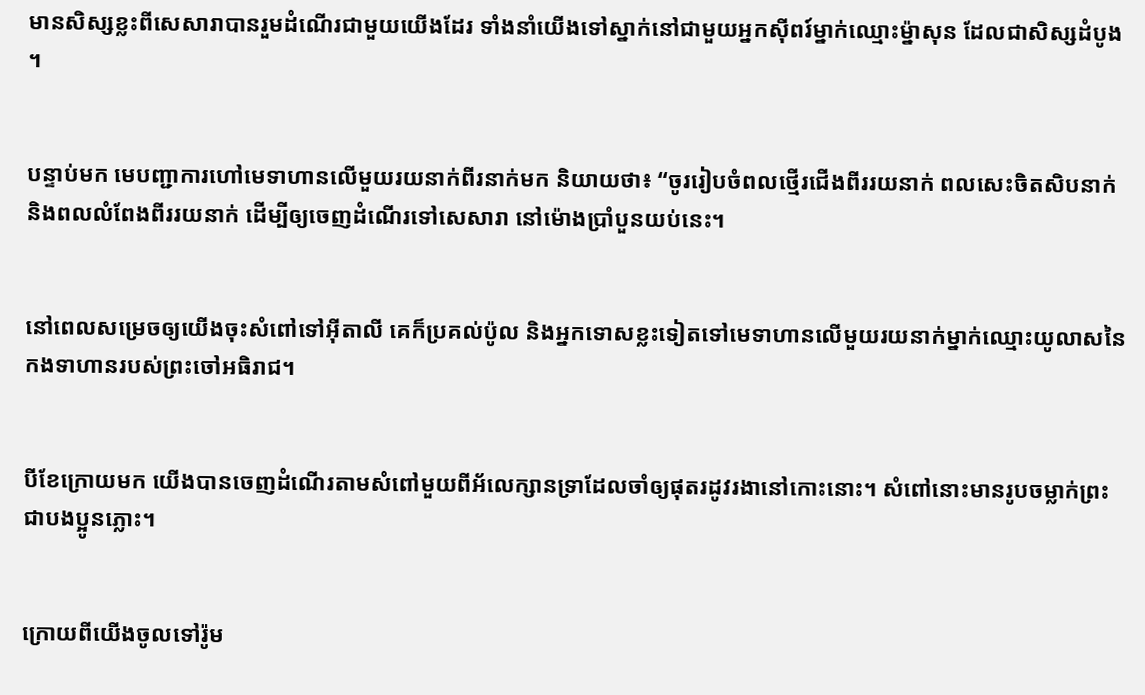មានសិស្សខ្លះពីសេសារាបានរួមដំណើរជាមួយយើងដែរ ទាំងនាំយើងទៅស្នាក់នៅជាមួយអ្នកស៊ីពរ៍ម្នាក់ឈ្មោះម្ន៉ាសុន ដែលជាសិស្សដំបូង។


បន្ទាប់មក មេបញ្ជាការហៅមេទាហានលើមួយរយនាក់ពីរនាក់មក និយាយថា៖ “ចូររៀបចំពលថ្មើរជើងពីររយនាក់ ពលសេះចិតសិបនាក់ និងពលលំពែងពីររយនាក់ ដើម្បីឲ្យចេញដំណើរទៅសេសារា នៅម៉ោងប្រាំបួនយប់នេះ។


នៅពេលសម្រេចឲ្យយើងចុះសំពៅទៅអ៊ីតាលី គេក៏ប្រគល់ប៉ូល និងអ្នកទោសខ្លះទៀតទៅមេទាហានលើមួយរយនាក់ម្នាក់ឈ្មោះយូលាសនៃកងទាហានរបស់ព្រះចៅអធិរាជ។


បីខែក្រោយមក យើងបានចេញដំណើរតាមសំពៅមួយពីអ័លេក្សានទ្រាដែលចាំឲ្យផុតរដូវរងានៅកោះនោះ។ សំពៅនោះមានរូបចម្លាក់ព្រះជាបងប្អូនភ្លោះ។


ក្រោយពីយើងចូលទៅរ៉ូម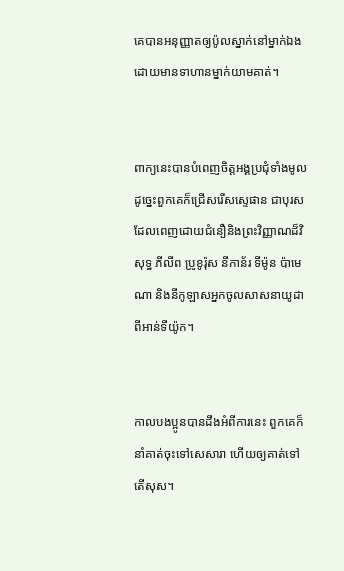គេបានអនុញ្ញាតឲ្យប៉ូលស្នាក់នៅម្នាក់ឯង ដោយមានទាហានម្នាក់យាមគាត់។


ពាក្យនេះបានបំពេញចិត្តអង្គប្រជុំទាំងមូល ដូច្នេះពួកគេក៏ជ្រើសរើសស្ទេផាន ជាបុរសដែលពេញដោយជំនឿនិងព្រះវិញ្ញាណដ៏វិសុទ្ធ ភីលីព ប្រូខូរ៉ុស នីកាន័រ ទីម៉ូន ប៉ាមេណា និងនីកូឡាសអ្នកចូលសាសនាយូដាពីអាន់ទីយ៉ូក។


កាលបងប្អូនបានដឹងអំពីការនេះ ពួកគេក៏នាំគាត់ចុះទៅសេសារា ហើយឲ្យគាត់ទៅតើសុស។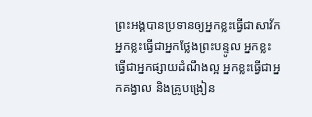ព្រះអង្គបានប្រទានឲ្យអ្នកខ្លះធ្វើជាសាវ័ក អ្នកខ្លះធ្វើជាអ្នកថ្លែងព្រះបន្ទូល អ្នកខ្លះធ្វើជាអ្នកផ្សាយដំណឹងល្អ អ្នកខ្លះធ្វើជាអ្នកគង្វាល និងគ្រូបង្រៀន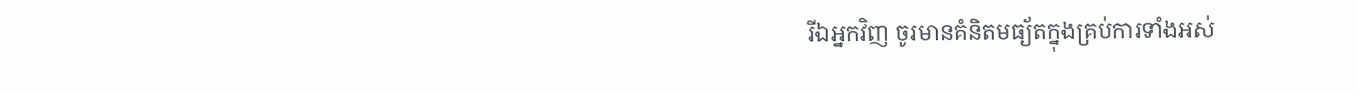រីឯអ្នកវិញ ចូរមានគំនិតមធ្យ័តក្នុងគ្រប់ការទាំងអស់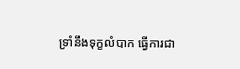ទ្រាំនឹងទុក្ខលំបាក ធ្វើការជា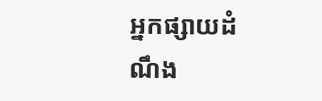អ្នកផ្សាយដំណឹង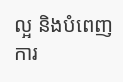ល្អ និងបំពេញការ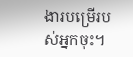ងារបម្រើរបស់អ្នកចុះ។